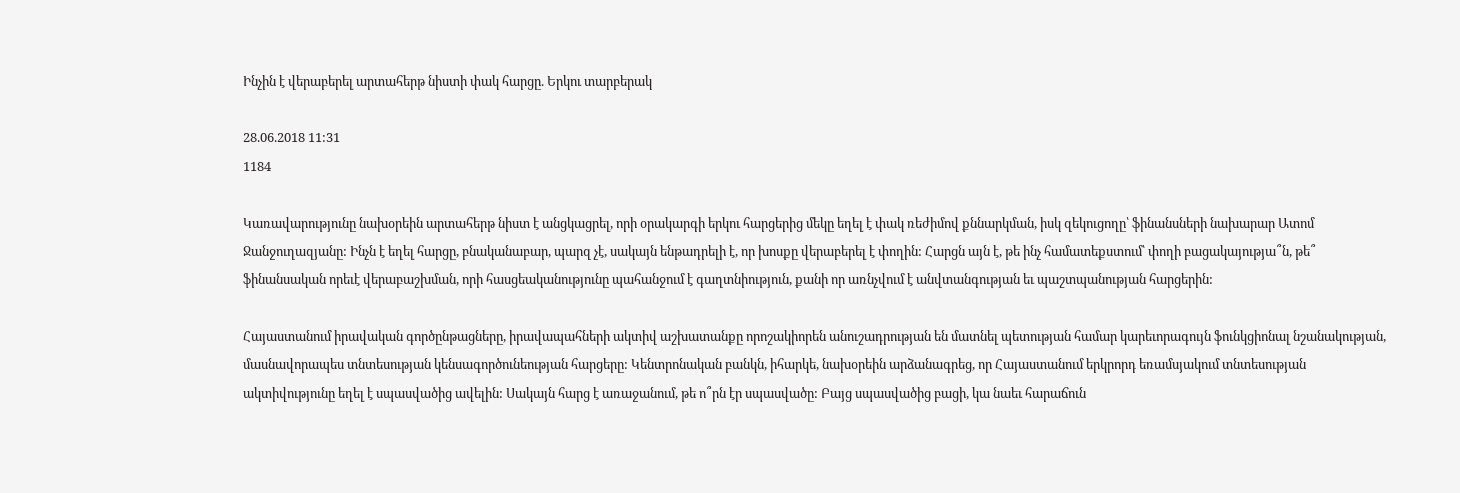Ինչին է վերաբերել արտահերթ նիստի փակ հարցը. Երկու տարբերակ

28.06.2018 11:31
1184

Կառավարությունը նախօրեին արտահերթ նիստ է անցկացրել, որի օրակարգի երկու հարցերից մեկը եղել է փակ ռեժիմով քննարկման, իսկ զեկուցողը՝ ֆինանսների նախարար Ատոմ Ջանջուղազյանը: Ինչն է եղել հարցը, բնականաբար, պարզ չէ, սակայն ենթադրելի է, որ խոսքը վերաբերել է փողին: Հարցն այն է, թե ինչ համատեքստում՝ փողի բացակայությա՞ն, թե՞ ֆինանսական որեւէ վերաբաշխման, որի հասցեականությունը պահանջում է գաղտնիություն, քանի որ առնչվում է անվտանգության եւ պաշտպանության հարցերին:

Հայաստանում իրավական գործընթացները, իրավապահների ակտիվ աշխատանքը որոշակիորեն անուշադրության են մատնել պետության համար կարեւորագույն ֆունկցիոնալ նշանակության, մասնավորապես տնտեսության կենսագործունեության հարցերը: Կենտրոնական բանկն, իհարկե, նախօրեին արձանագրեց, որ Հայաստանում երկրորդ եռամսյակում տնտեսության ակտիվությունը եղել է սպասվածից ավելին: Սակայն հարց է առաջանում, թե ո՞րն էր սպասվածը: Բայց սպասվածից բացի, կա նաեւ հարաճուն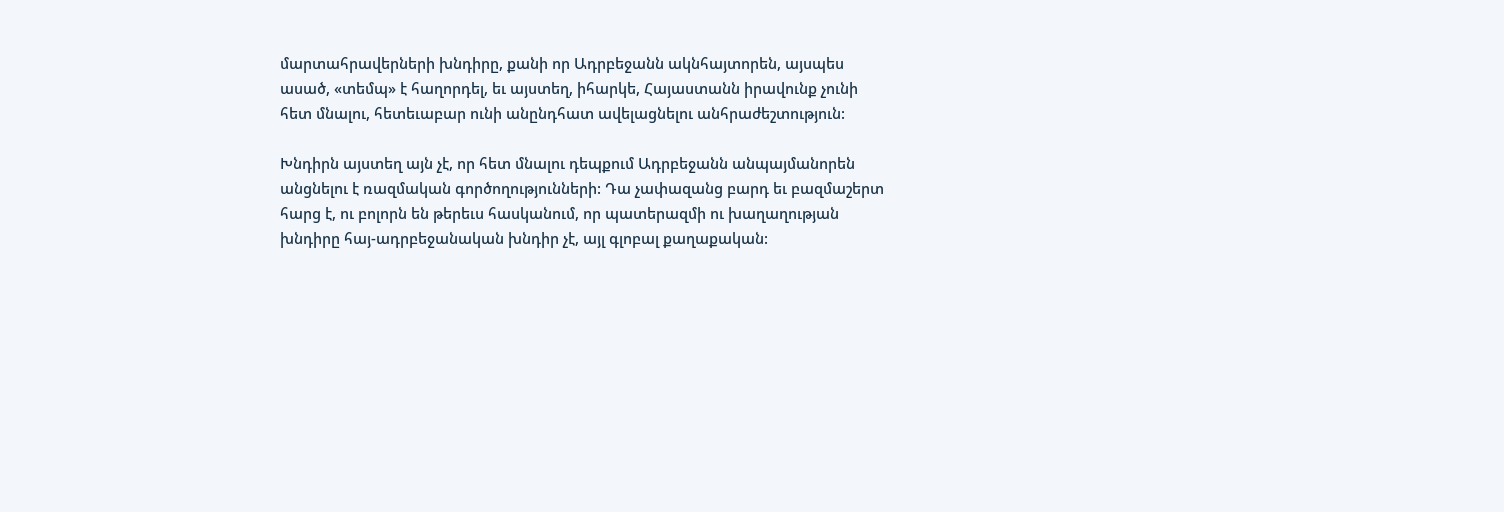մարտահրավերների խնդիրը, քանի որ Ադրբեջանն ակնհայտորեն, այսպես ասած, «տեմպ» է հաղորդել, եւ այստեղ, իհարկե, Հայաստանն իրավունք չունի հետ մնալու, հետեւաբար ունի անընդհատ ավելացնելու անհրաժեշտություն:

Խնդիրն այստեղ այն չէ, որ հետ մնալու դեպքում Ադրբեջանն անպայմանորեն անցնելու է ռազմական գործողությունների: Դա չափազանց բարդ եւ բազմաշերտ հարց է, ու բոլորն են թերեւս հասկանում, որ պատերազմի ու խաղաղության խնդիրը հայ-ադրբեջանական խնդիր չէ, այլ գլոբալ քաղաքական: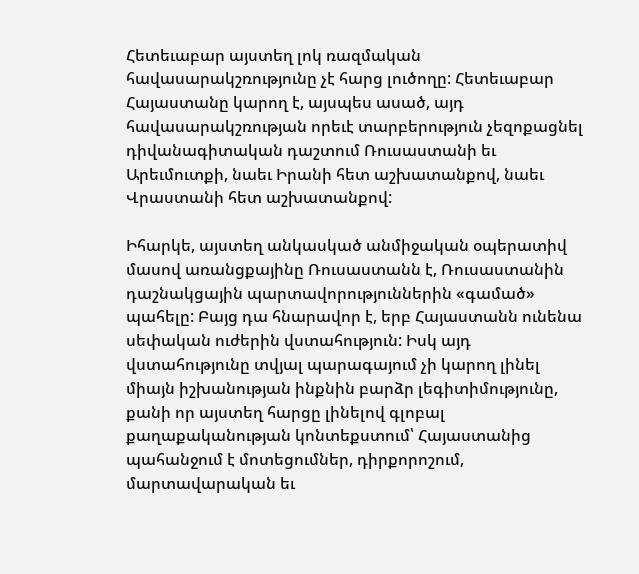Հետեւաբար այստեղ լոկ ռազմական հավասարակշռությունը չէ հարց լուծողը: Հետեւաբար Հայաստանը կարող է, այսպես ասած, այդ հավասարակշռության որեւէ տարբերություն չեզոքացնել դիվանագիտական դաշտում Ռուսաստանի եւ Արեւմուտքի, նաեւ Իրանի հետ աշխատանքով, նաեւ Վրաստանի հետ աշխատանքով:

Իհարկե, այստեղ անկասկած անմիջական օպերատիվ մասով առանցքայինը Ռուսաստանն է, Ռուսաստանին դաշնակցային պարտավորություններին «գամած» պահելը: Բայց դա հնարավոր է, երբ Հայաստանն ունենա սեփական ուժերին վստահություն: Իսկ այդ վստահությունը տվյալ պարագայում չի կարող լինել միայն իշխանության ինքնին բարձր լեգիտիմությունը, քանի որ այստեղ հարցը լինելով գլոբալ քաղաքականության կոնտեքստում՝ Հայաստանից պահանջում է մոտեցումներ, դիրքորոշում, մարտավարական եւ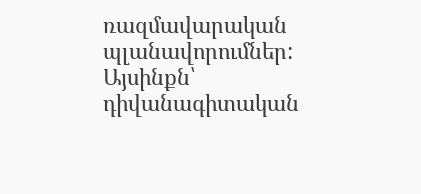ռազմավարական պլանավորումներ: Այսինքն՝ դիվանագիտական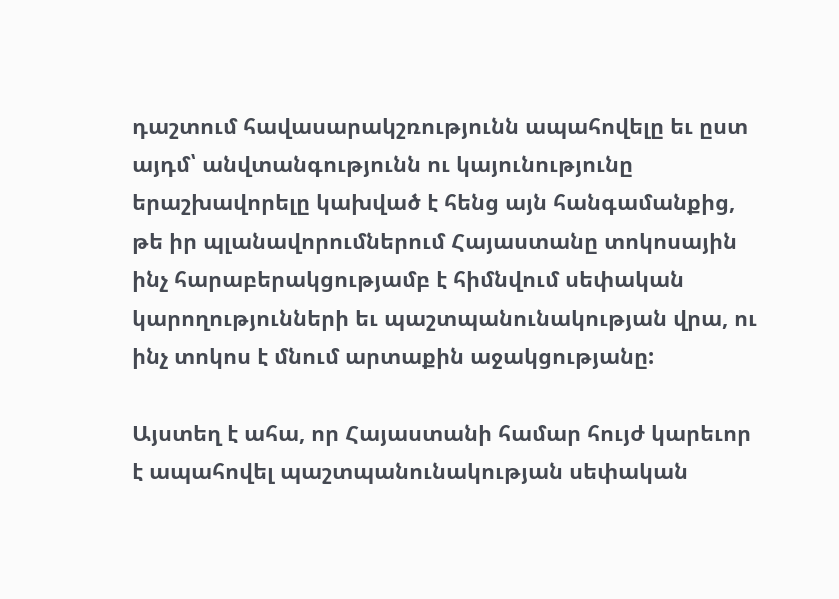դաշտում հավասարակշռությունն ապահովելը եւ ըստ այդմ՝ անվտանգությունն ու կայունությունը երաշխավորելը կախված է հենց այն հանգամանքից, թե իր պլանավորումներում Հայաստանը տոկոսային ինչ հարաբերակցությամբ է հիմնվում սեփական կարողությունների եւ պաշտպանունակության վրա, ու ինչ տոկոս է մնում արտաքին աջակցությանը:

Այստեղ է ահա, որ Հայաստանի համար հույժ կարեւոր է ապահովել պաշտպանունակության սեփական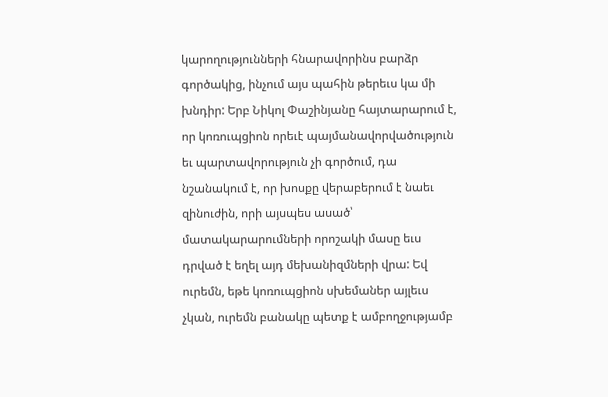կարողությունների հնարավորինս բարձր գործակից, ինչում այս պահին թերեւս կա մի խնդիր: Երբ Նիկոլ Փաշինյանը հայտարարում է, որ կոռուպցիոն որեւէ պայմանավորվածություն եւ պարտավորություն չի գործում, դա նշանակում է, որ խոսքը վերաբերում է նաեւ զինուժին, որի այսպես ասած՝ մատակարարումների որոշակի մասը եւս դրված է եղել այդ մեխանիզմների վրա: Եվ ուրեմն, եթե կոռուպցիոն սխեմաներ այլեւս չկան, ուրեմն բանակը պետք է ամբողջությամբ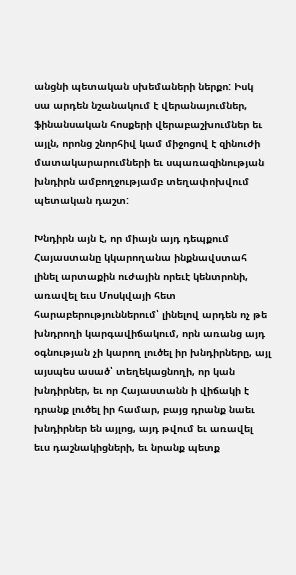անցնի պետական սխեմաների ներքո: Իսկ սա արդեն նշանակում է վերանայումներ, ֆինանսական հոսքերի վերաբաշխումներ եւ այլն, որոնց շնորհիվ կամ միջոցով է զինուժի մատակարարումների եւ սպառազինության խնդիրն ամբողջությամբ տեղափոխվում պետական դաշտ:

Խնդիրն այն է, որ միայն այդ դեպքում Հայաստանը կկարողանա ինքնավստահ լինել արտաքին ուժային որեւէ կենտրոնի, առավել եւս Մոսկվայի հետ հարաբերություններում՝ լինելով արդեն ոչ թե խնդրողի կարգավիճակում, որն առանց այդ օգնության չի կարող լուծել իր խնդիրները, այլ այսպես ասած՝ տեղեկացնողի, որ կան խնդիրներ, եւ որ Հայաստանն ի վիճակի է դրանք լուծել իր համար, բայց դրանք նաեւ խնդիրներ են այլոց, այդ թվում եւ առավել եւս դաշնակիցների, եւ նրանք պետք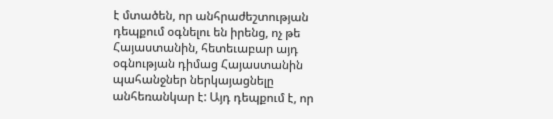է մտածեն, որ անհրաժեշտության դեպքում օգնելու են իրենց, ոչ թե Հայաստանին, հետեւաբար այդ օգնության դիմաց Հայաստանին պահանջներ ներկայացնելը անհեռանկար է: Այդ դեպքում է, որ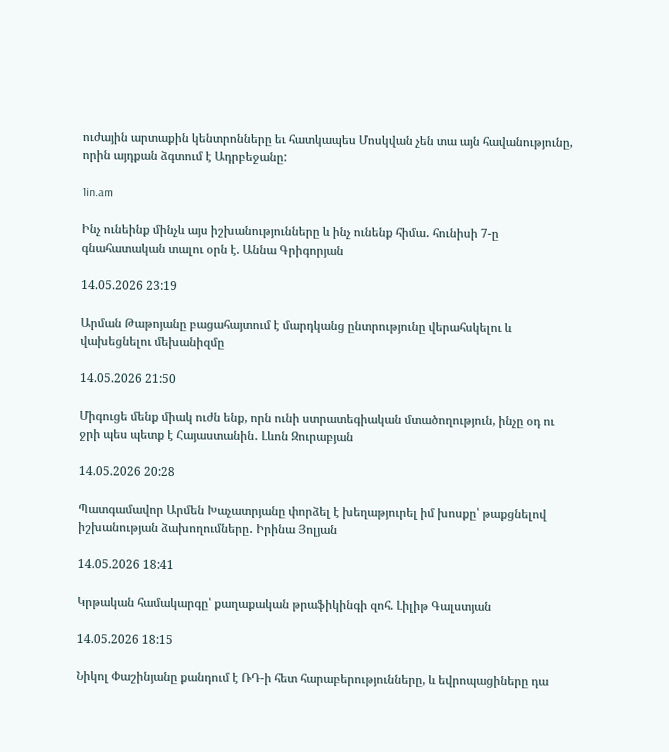ուժային արտաքին կենտրոնները եւ հատկապես Մոսկվան չեն տա այն հավանությունը, որին այդքան ձգտում է Ադրբեջանը:

1in.am

Ինչ ունեինք մինչև այս իշխանությունները և ինչ ունենք հիմա․ հունիսի 7-ը գնահատական տալու օրն է. Աննա Գրիգորյան

14.05.2026 23:19

Արման Թաթոյանը բացահայտում է մարդկանց ընտրությունը վերահսկելու և վախեցնելու մեխանիզմը

14.05.2026 21:50

Միգուցե մենք միակ ուժն ենք, որն ունի ստրատեգիական մտածողություն, ինչը օդ ու ջրի պես պետք է Հայաստանին․ Լևոն Զուրաբյան

14.05.2026 20:28

Պատգամավոր Արմեն Խաչատրյանը փորձել է խեղաթյուրել իմ խոսքը՝ թաքցնելով իշխանության ձախողումները․ Իրինա Յոլյան

14.05.2026 18:41

Կրթական համակարգը՝ քաղաքական թրաֆիկինգի զոհ. Լիլիթ Գալստյան

14.05.2026 18:15

Նիկոլ Փաշինյանը քանդում է ՌԴ-ի հետ հարաբերությունները, և եվրոպացիները դա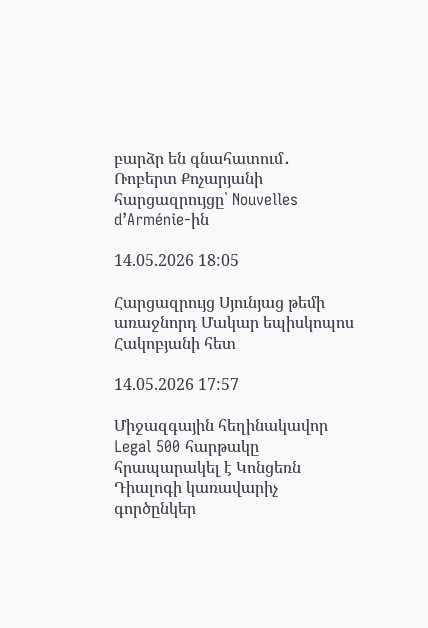բարձր են գնահատում․ Ռոբերտ Քոչարյանի հարցազրույցը՝ Nouvelles d’Arménie-ին

14.05.2026 18:05

Հարցազրույց Սյունյաց թեմի առաջնորդ Մակար եպիսկոպոս Հակոբյանի հետ

14.05.2026 17:57

Միջազգային հեղինակավոր Legal 500 հարթակը հրապարակել է Կոնցեռն Դիալոգի կառավարիչ գործընկեր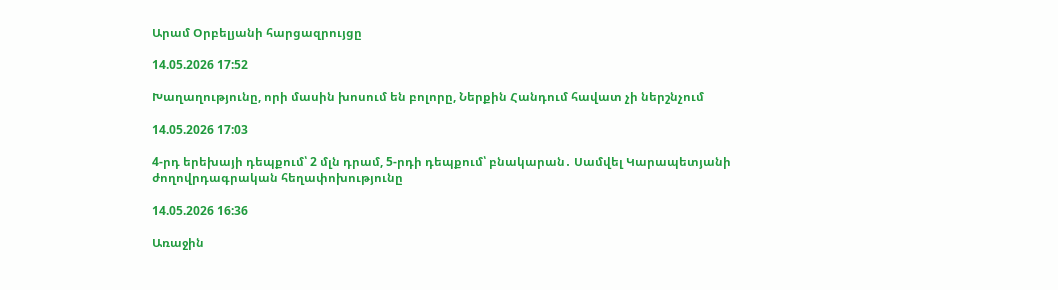Արամ Օրբելյանի հարցազրույցը

14.05.2026 17:52

Խաղաղությունը, որի մասին խոսում են բոլորը, Ներքին Հանդում հավատ չի ներշնչում

14.05.2026 17:03

4-րդ երեխայի դեպքում՝ 2 մլն դրամ, 5-րդի դեպքում՝ բնակարան․ Սամվել Կարապետյանի ժողովրդագրական հեղափոխությունը

14.05.2026 16:36

Առաջին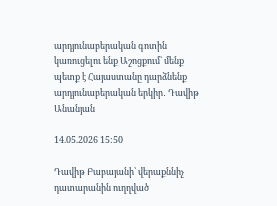արդյունաբերական գոտին կառուցելու ենք Աշոցքում` մենք պետք է Հայաստանը դարձնենք արդյունաբերական երկիր․ Դավիթ Անանյան

14.05.2026 15:50

Դավիթ Բաբայանի՝ վերաքննիչ դատարանին ուղղված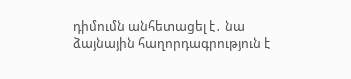դիմումն անհետացել է․ նա ձայնային հաղորդագրություն է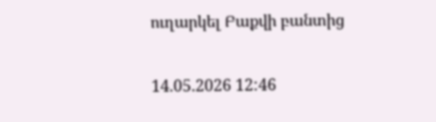ուղարկել Բաքվի բանտից

14.05.2026 12:46